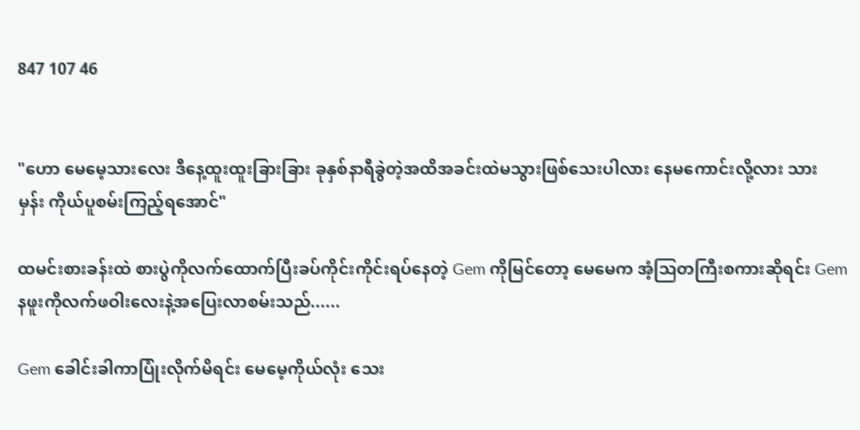847 107 46


"ဟော မေမေ့သားလေး ဒီနေ့ထူးထူးခြားခြား ခုနှစ်နာရီခွဲတဲ့အထိအခင်းထဲမသွားဖြစ်သေးပါလား နေမကောင်းလို့လား သား
မှန်း ကိုယ်ပူစမ်းကြည့်ရအောင်"

ထမင်းစားခန်းထဲ စားပွဲကိုလက်ထောက်ပြီးခပ်ကိုင်းကိုင်းရပ်နေတဲ့ Gem ကိုမြင်တော့ မေမေက အံ့ဩတကြီးစကားဆိုရင်း Gem နဖူးကိုလက်ဖဝါးလေးနဲ့အပြေးလာစမ်းသည်......

Gem ခေါင်းခါကာပြုံးလိုက်မိရင်း မေမေ့ကိုယ်လုံး သေး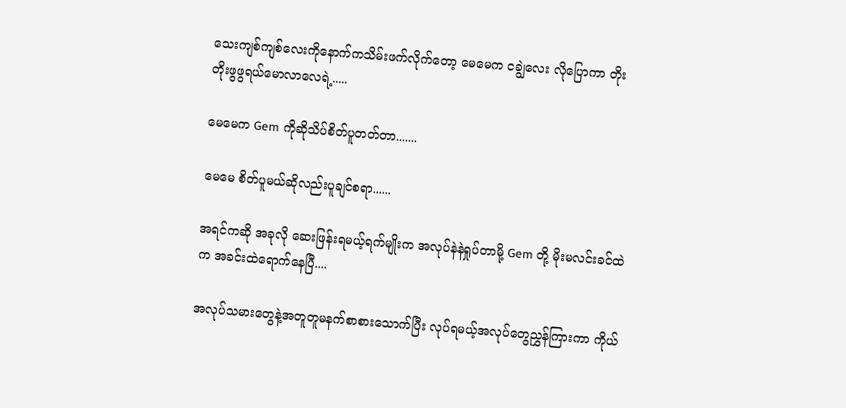သေးကျစ်ကျစ်လေးကိုနောက်ကသိမ်းဖက်လိုက်တော့ မေမေက ငချွဲလေး လိုပြောကာ တိုးတိုးဖွဖွရယ်မော‌လာလေရဲ့.....

မေမေက Gem ကိုဆိုသိပ်စိတ်ပူတတ်တာ.......

မေမေ စိတ်ပူမယ်ဆိုလည်းပူချင်စရာ......

အရင်ကဆို အခုလို ဆေးဖြန်းရမယ့်ရက်မျိုးက အလုပ်နဲနဲရှုပ်တာမို့ Gem တို့ မိုးမလင်းခင်ထဲက အခင်းထဲရောက်နေပြီ....

အလုပ်သမားတွေနဲ့အတူတူမနက်စာစားသောက်ပြီး လုပ်ရမယ့်အလုပ်တွေညွှန်ကြားကာ ကိုယ်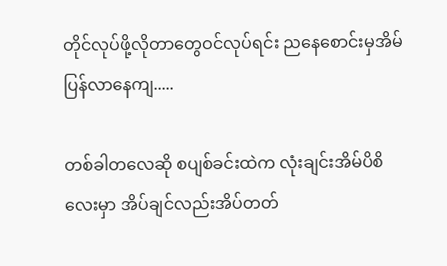တိုင်လုပ်ဖို့လိုတာတွေဝင်လုပ်ရင်း ညနေစောင်းမှအိမ်ပြန်လာနေကျ.....

တစ်ခါတလေဆို စပျစ်ခင်းထဲက လုံးချင်းအိမ်ပိစိလေးမှာ အိပ်ချင်လည်းအိပ်တတ်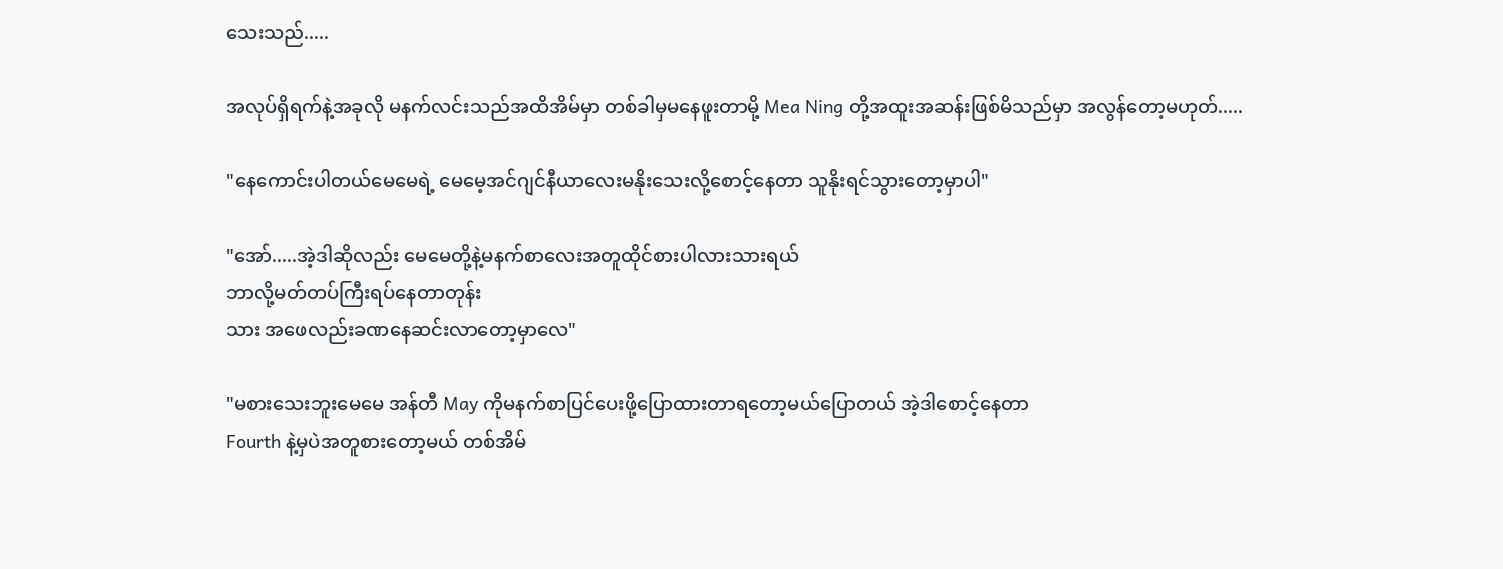သေးသည်.....

အလုပ်ရှိရက်နဲ့အခုလို မနက်လင်းသည်အထိအိမ်မှာ တစ်ခါမှမနေဖူးတာမို့ Mea Ning တို့အထူးအဆန်းဖြစ်မိသည်မှာ အလွန်တော့မဟုတ်.....

"နေကောင်းပါတယ်မေမေရဲ့ မေမေ့အင်ဂျင်နီယာလေးမနိုးသေးလို့စောင့်နေတာ သူနိုးရင်သွားတော့မှာပါ"

"အော်.....အဲ့ဒါဆိုလည်း မေမေတို့နဲ့မနက်စာလေးအတူထိုင်စားပါလားသားရယ်
ဘာလို့မတ်တပ်ကြီးရပ်နေတာတုန်း
သား အဖေလည်းခဏနေဆင်းလာတော့မှာလေ"

"မစားသေးဘူးမေမေ အန်တီ May ကိုမနက်စာပြင်‌ပေးဖို့ပြောထားတာရတော့မယ်ပြောတယ် အဲ့ဒါစောင့်နေတာ
Fourth နဲ့မှပဲအတူစားတော့မယ် တစ်အိမ်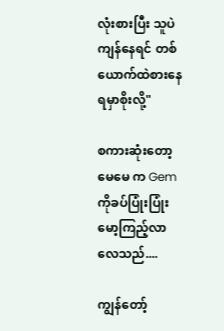လုံးစားပြီး သူပဲကျန်နေရင် တစ်ယောက်ထဲစားနေရမှာစိုးလို့"

စကားဆုံးတော့ မေမေ က Gem ကိုခပ်ပြုံးပြုံးမော့ကြည့်လာလေသည်....

ကျွန်တော့်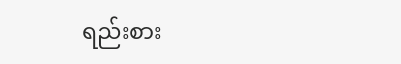ရည်းစား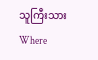သူကြီးသားWhere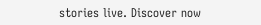stories live. Discover now